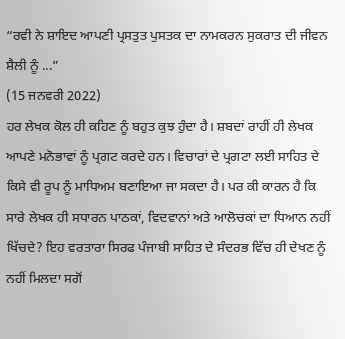“ਰਵੀ ਨੇ ਸ਼ਾਇਦ ਆਪਣੀ ਪ੍ਰਸਤੁਤ ਪੁਸਤਕ ਦਾ ਨਾਮਕਰਨ ਸੁਕਰਾਤ ਦੀ ਜੀਵਨ ਸ਼ੈਲੀ ਨੂੰ ...”
(15 ਜਨਵਰੀ 2022)
ਹਰ ਲੇਖਕ ਕੋਲ ਹੀ ਕਹਿਣ ਨੂੰ ਬਹੁਤ ਕੁਝ ਹੁੰਦਾ ਹੈ। ਸ਼ਬਦਾਂ ਰਾਹੀਂ ਹੀ ਲੇਖਕ ਆਪਣੇ ਮਨੋਭਾਵਾਂ ਨੂੰ ਪ੍ਰਗਟ ਕਰਦੇ ਹਨ। ਵਿਚਾਰਾਂ ਦੇ ਪ੍ਰਗਟਾ ਲਈ ਸਾਹਿਤ ਦੇ ਕਿਸੇ ਵੀ ਰੂਪ ਨੂੰ ਮਾਧਿਅਮ ਬਣਾਇਆ ਜਾ ਸਕਦਾ ਹੈ। ਪਰ ਕੀ ਕਾਰਨ ਹੈ ਕਿ ਸਾਰੇ ਲੇਖਕ ਹੀ ਸਧਾਰਨ ਪਾਠਕਾਂ, ਵਿਦਵਾਨਾਂ ਅਤੇ ਆਲੋਚਕਾਂ ਦਾ ਧਿਆਨ ਨਹੀਂ ਖਿੱਚਦੇ? ਇਹ ਵਰਤਾਰਾ ਸਿਰਫ ਪੰਜਾਬੀ ਸਾਹਿਤ ਦੇ ਸੰਦਰਭ ਵਿੱਚ ਹੀ ਦੇਖਣ ਨੂੰ ਨਹੀਂ ਮਿਲਦਾ ਸਗੋਂ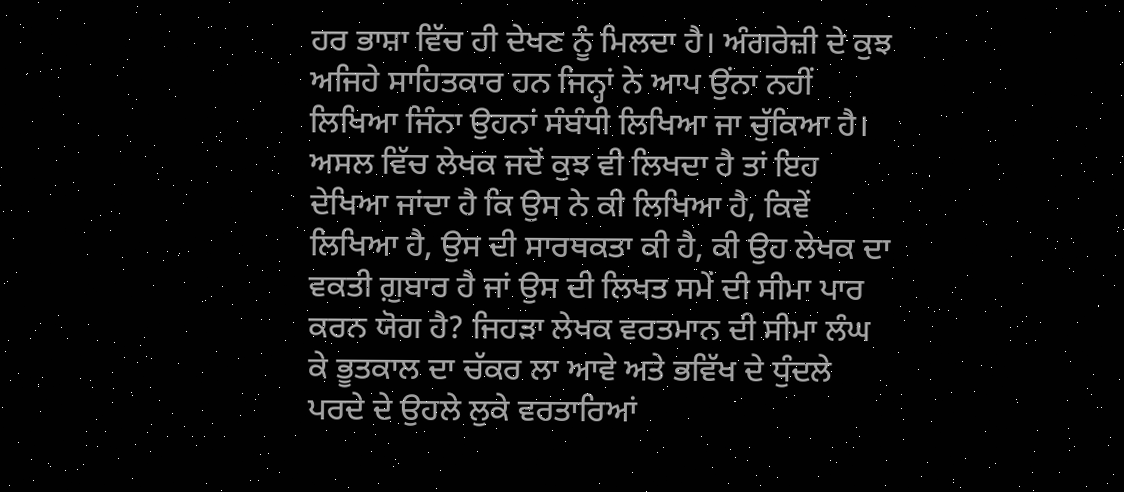ਹਰ ਭਾਸ਼ਾ ਵਿੱਚ ਹੀ ਦੇਖਣ ਨੂੰ ਮਿਲਦਾ ਹੈ। ਅੰਗਰੇਜ਼ੀ ਦੇ ਕੁਝ ਅਜਿਹੇ ਸਾਹਿਤਕਾਰ ਹਨ ਜਿਨ੍ਹਾਂ ਨੇ ਆਪ ਉਂਨਾ ਨਹੀਂ ਲਿਖਿਆ ਜਿੰਨਾ ਉਹਨਾਂ ਸੰਬੰਧੀ ਲਿਖਿਆ ਜਾ ਚੁੱਕਿਆ ਹੈ।
ਅਸਲ ਵਿੱਚ ਲੇਖਕ ਜਦੋਂ ਕੁਝ ਵੀ ਲਿਖਦਾ ਹੈ ਤਾਂ ਇਹ ਦੇਖਿਆ ਜਾਂਦਾ ਹੈ ਕਿ ਉਸ ਨੇ ਕੀ ਲਿਖਿਆ ਹੈ, ਕਿਵੇਂ ਲਿਖਿਆ ਹੈ, ਉਸ ਦੀ ਸਾਰਥਕਤਾ ਕੀ ਹੈ, ਕੀ ਉਹ ਲੇਖਕ ਦਾ ਵਕਤੀ ਗ਼ੁਬਾਰ ਹੈ ਜਾਂ ਉਸ ਦੀ ਲਿਖਤ ਸਮੇਂ ਦੀ ਸੀਮਾ ਪਾਰ ਕਰਨ ਯੋਗ ਹੈ? ਜਿਹੜਾ ਲੇਖਕ ਵਰਤਮਾਨ ਦੀ ਸੀਮਾ ਲੰਘ ਕੇ ਭੂਤਕਾਲ ਦਾ ਚੱਕਰ ਲਾ ਆਵੇ ਅਤੇ ਭਵਿੱਖ ਦੇ ਧੁੰਦਲੇ ਪਰਦੇ ਦੇ ਉਹਲੇ ਲੁਕੇ ਵਰਤਾਰਿਆਂ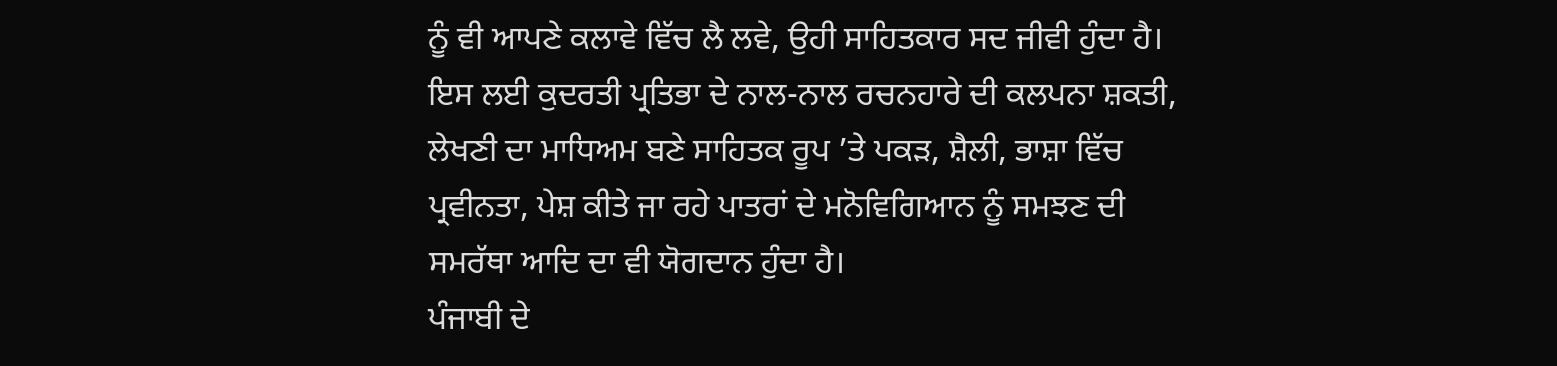ਨੂੰ ਵੀ ਆਪਣੇ ਕਲਾਵੇ ਵਿੱਚ ਲੈ ਲਵੇ, ਉਹੀ ਸਾਹਿਤਕਾਰ ਸਦ ਜੀਵੀ ਹੁੰਦਾ ਹੈ। ਇਸ ਲਈ ਕੁਦਰਤੀ ਪ੍ਰਤਿਭਾ ਦੇ ਨਾਲ-ਨਾਲ ਰਚਨਹਾਰੇ ਦੀ ਕਲਪਨਾ ਸ਼ਕਤੀ, ਲੇਖਣੀ ਦਾ ਮਾਧਿਅਮ ਬਣੇ ਸਾਹਿਤਕ ਰੂਪ ’ਤੇ ਪਕੜ, ਸ਼ੈਲੀ, ਭਾਸ਼ਾ ਵਿੱਚ ਪ੍ਰਵੀਨਤਾ, ਪੇਸ਼ ਕੀਤੇ ਜਾ ਰਹੇ ਪਾਤਰਾਂ ਦੇ ਮਨੋਵਿਗਿਆਨ ਨੂੰ ਸਮਝਣ ਦੀ ਸਮਰੱਥਾ ਆਦਿ ਦਾ ਵੀ ਯੋਗਦਾਨ ਹੁੰਦਾ ਹੈ।
ਪੰਜਾਬੀ ਦੇ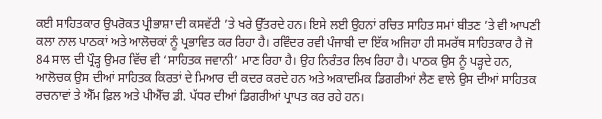ਕਈ ਸਾਹਿਤਕਾਰ ਉਪਰੋਕਤ ਪ੍ਰੀਭਾਸ਼ਾ ਦੀ ਕਸਵੱਟੀ ’ਤੇ ਖਰੇ ਉੱਤਰਦੇ ਹਨ। ਇਸੇ ਲਈ ਉਹਨਾਂ ਰਚਿਤ ਸਾਹਿਤ ਸਮਾਂ ਬੀਤਣ ’ਤੇ ਵੀ ਆਪਣੀ ਕਲਾ ਨਾਲ ਪਾਠਕਾਂ ਅਤੇ ਆਲੋਚਕਾਂ ਨੂੰ ਪ੍ਰਭਾਵਿਤ ਕਰ ਰਿਹਾ ਹੈ। ਰਵਿੰਦਰ ਰਵੀ ਪੰਜਾਬੀ ਦਾ ਇੱਕ ਅਜਿਹਾ ਹੀ ਸਮਰੱਥ ਸਾਹਿਤਕਾਰ ਹੈ ਜੋ 84 ਸਾਲ ਦੀ ਪ੍ਰੌੜ੍ਹ ਉਮਰ ਵਿੱਚ ਵੀ ‘ਸਾਹਿਤਕ ਜਵਾਨੀ’ ਮਾਣ ਰਿਹਾ ਹੈ। ਉਹ ਨਿਰੰਤਰ ਲਿਖ ਰਿਹਾ ਹੈ। ਪਾਠਕ ਉਸ ਨੂੰ ਪੜ੍ਹਦੇ ਹਨ, ਆਲੋਚਕ ਉਸ ਦੀਆਂ ਸਾਹਿਤਕ ਕਿਰਤਾਂ ਦੇ ਮਿਆਰ ਦੀ ਕਦਰ ਕਰਦੇ ਹਨ ਅਤੇ ਅਕਾਦਮਿਕ ਡਿਗਰੀਆਂ ਲੈਣ ਵਾਲੇ ਉਸ ਦੀਆਂ ਸਾਹਿਤਕ ਰਚਨਾਵਾਂ ਤੇ ਐੱਮ ਫ਼ਿਲ ਅਤੇ ਪੀਐੱਚ ਡੀ. ਪੱਧਰ ਦੀਆਂ ਡਿਗਰੀਆਂ ਪ੍ਰਾਪਤ ਕਰ ਰਹੇ ਹਨ।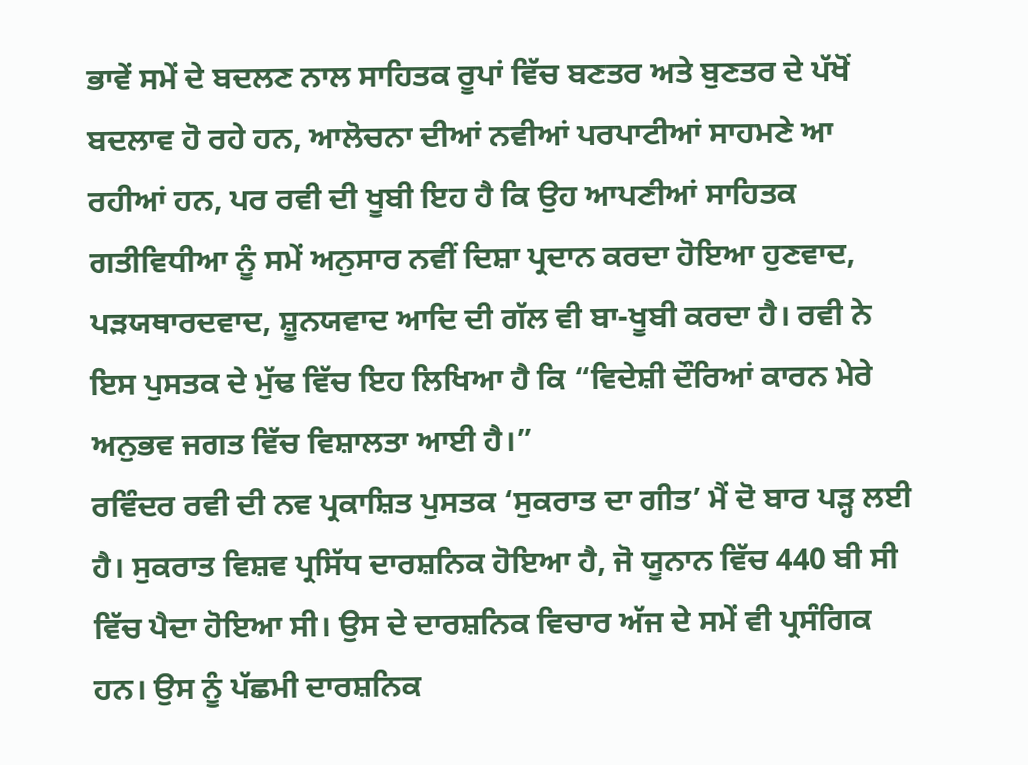ਭਾਵੇਂ ਸਮੇਂ ਦੇ ਬਦਲਣ ਨਾਲ ਸਾਹਿਤਕ ਰੂਪਾਂ ਵਿੱਚ ਬਣਤਰ ਅਤੇ ਬੁਣਤਰ ਦੇ ਪੱਖੋਂ ਬਦਲਾਵ ਹੋ ਰਹੇ ਹਨ, ਆਲੋਚਨਾ ਦੀਆਂ ਨਵੀਆਂ ਪਰਪਾਟੀਆਂ ਸਾਹਮਣੇ ਆ ਰਹੀਆਂ ਹਨ, ਪਰ ਰਵੀ ਦੀ ਖੂਬੀ ਇਹ ਹੈ ਕਿ ਉਹ ਆਪਣੀਆਂ ਸਾਹਿਤਕ ਗਤੀਵਿਧੀਆ ਨੂੰ ਸਮੇਂ ਅਨੁਸਾਰ ਨਵੀਂ ਦਿਸ਼ਾ ਪ੍ਰਦਾਨ ਕਰਦਾ ਹੋਇਆ ਹੁਣਵਾਦ, ਪੜਯਥਾਰਦਵਾਦ, ਸ਼ੂਨਯਵਾਦ ਆਦਿ ਦੀ ਗੱਲ ਵੀ ਬਾ-ਖੂਬੀ ਕਰਦਾ ਹੈ। ਰਵੀ ਨੇ ਇਸ ਪੁਸਤਕ ਦੇ ਮੁੱਢ ਵਿੱਚ ਇਹ ਲਿਖਿਆ ਹੈ ਕਿ “ਵਿਦੇਸ਼ੀ ਦੌਰਿਆਂ ਕਾਰਨ ਮੇਰੇ ਅਨੁਭਵ ਜਗਤ ਵਿੱਚ ਵਿਸ਼ਾਲਤਾ ਆਈ ਹੈ।”
ਰਵਿੰਦਰ ਰਵੀ ਦੀ ਨਵ ਪ੍ਰਕਾਸ਼ਿਤ ਪੁਸਤਕ ‘ਸੁਕਰਾਤ ਦਾ ਗੀਤ’ ਮੈਂ ਦੋ ਬਾਰ ਪੜ੍ਹ ਲਈ ਹੈ। ਸੁਕਰਾਤ ਵਿਸ਼ਵ ਪ੍ਰਸਿੱਧ ਦਾਰਸ਼ਨਿਕ ਹੋਇਆ ਹੈ, ਜੋ ਯੂਨਾਨ ਵਿੱਚ 440 ਬੀ ਸੀ ਵਿੱਚ ਪੈਦਾ ਹੋਇਆ ਸੀ। ਉਸ ਦੇ ਦਾਰਸ਼ਨਿਕ ਵਿਚਾਰ ਅੱਜ ਦੇ ਸਮੇਂ ਵੀ ਪ੍ਰਸੰਗਿਕ ਹਨ। ਉਸ ਨੂੰ ਪੱਛਮੀ ਦਾਰਸ਼ਨਿਕ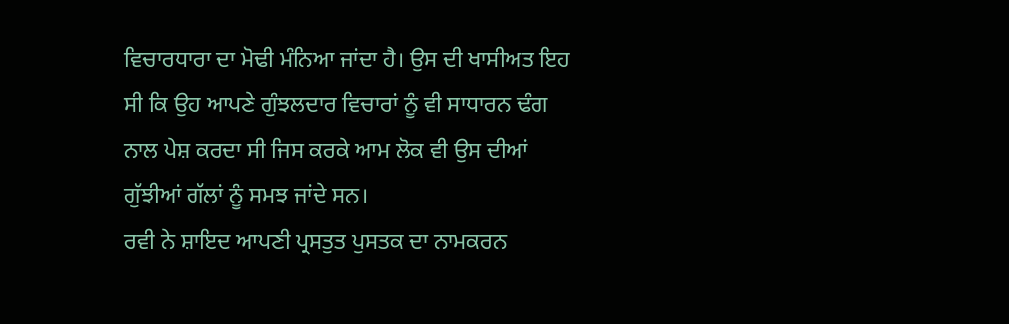ਵਿਚਾਰਧਾਰਾ ਦਾ ਮੋਢੀ ਮੰਨਿਆ ਜਾਂਦਾ ਹੈ। ਉਸ ਦੀ ਖਾਸੀਅਤ ਇਹ ਸੀ ਕਿ ਉਹ ਆਪਣੇ ਗੁੰਝਲਦਾਰ ਵਿਚਾਰਾਂ ਨੂੰ ਵੀ ਸਾਧਾਰਨ ਢੰਗ ਨਾਲ ਪੇਸ਼ ਕਰਦਾ ਸੀ ਜਿਸ ਕਰਕੇ ਆਮ ਲੋਕ ਵੀ ਉਸ ਦੀਆਂ ਗੁੱਝੀਆਂ ਗੱਲਾਂ ਨੂੰ ਸਮਝ ਜਾਂਦੇ ਸਨ।
ਰਵੀ ਨੇ ਸ਼ਾਇਦ ਆਪਣੀ ਪ੍ਰਸਤੁਤ ਪੁਸਤਕ ਦਾ ਨਾਮਕਰਨ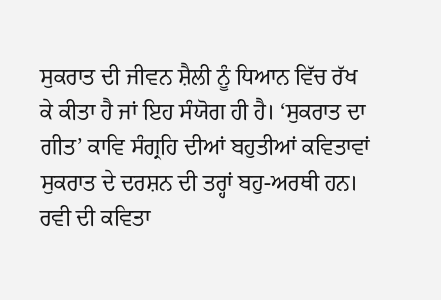ਸੁਕਰਾਤ ਦੀ ਜੀਵਨ ਸ਼ੈਲੀ ਨੂੰ ਧਿਆਨ ਵਿੱਚ ਰੱਖ ਕੇ ਕੀਤਾ ਹੈ ਜਾਂ ਇਹ ਸੰਯੋਗ ਹੀ ਹੈ। ‘ਸੁਕਰਾਤ ਦਾ ਗੀਤ’ ਕਾਵਿ ਸੰਗ੍ਰਹਿ ਦੀਆਂ ਬਹੁਤੀਆਂ ਕਵਿਤਾਵਾਂ ਸੁਕਰਾਤ ਦੇ ਦਰਸ਼ਨ ਦੀ ਤਰ੍ਹਾਂ ਬਹੁ-ਅਰਥੀ ਹਨ। ਰਵੀ ਦੀ ਕਵਿਤਾ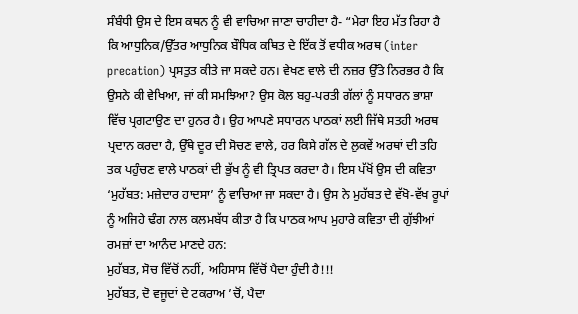ਸੰਬੰਧੀ ਉਸ ਦੇ ਇਸ ਕਥਨ ਨੂੰ ਵੀ ਵਾਚਿਆ ਜਾਣਾ ਚਾਹੀਦਾ ਹੈ- “ਮੇਰਾ ਇਹ ਮੱਤ ਰਿਹਾ ਹੈ ਕਿ ਆਧੁਨਿਕ/ਉੱਤਰ ਆਧੁਨਿਕ ਬੌਧਿਕ ਕਥਿਤ ਦੇ ਇੱਕ ਤੋਂ ਵਧੀਕ ਅਰਥ (inter precation) ਪ੍ਰਸਤੁਤ ਕੀਤੇ ਜਾ ਸਕਦੇ ਹਨ। ਵੇਖਣ ਵਾਲੇ ਦੀ ਨਜ਼ਰ ਉੱਤੇ ਨਿਰਭਰ ਹੈ ਕਿ ਉਸਨੇ ਕੀ ਵੇਖਿਆ, ਜਾਂ ਕੀ ਸਮਝਿਆ? ਉਸ ਕੋਲ ਬਹੁ-ਪਰਤੀ ਗੱਲਾਂ ਨੂੰ ਸਧਾਰਨ ਭਾਸ਼ਾ ਵਿੱਚ ਪ੍ਰਗਟਾਉਣ ਦਾ ਹੁਨਰ ਹੈ। ਉਹ ਆਪਣੇ ਸਧਾਰਨ ਪਾਠਕਾਂ ਲਈ ਜਿੱਥੇ ਸਤਹੀ ਅਰਥ ਪ੍ਰਦਾਨ ਕਰਦਾ ਹੈ, ਉੱਥੇ ਦੂਰ ਦੀ ਸੋਚਣ ਵਾਲੇ, ਹਰ ਕਿਸੇ ਗੱਲ ਦੇ ਲੁਕਵੇਂ ਅਰਥਾਂ ਦੀ ਤਹਿ ਤਕ ਪਹੁੰਚਣ ਵਾਲੇ ਪਾਠਕਾਂ ਦੀ ਭੁੱਖ ਨੂੰ ਵੀ ਤ੍ਰਿਪਤ ਕਰਦਾ ਹੈ। ਇਸ ਪੱਖੋਂ ਉਸ ਦੀ ਕਵਿਤਾ ‘ਮੁਹੱਬਤ: ਮਜ਼ੇਦਾਰ ਹਾਦਸਾ’ ਨੂੰ ਵਾਚਿਆ ਜਾ ਸਕਦਾ ਹੈ। ਉਸ ਨੇ ਮੁਹੱਬਤ ਦੇ ਵੱਖੋ-ਵੱਖ ਰੂਪਾਂ ਨੂੰ ਅਜਿਹੇ ਢੰਗ ਨਾਲ ਕਲਮਬੱਧ ਕੀਤਾ ਹੈ ਕਿ ਪਾਠਕ ਆਪ ਮੁਹਾਰੇ ਕਵਿਤਾ ਦੀ ਗੁੱਝੀਆਂ ਰਮਜ਼ਾਂ ਦਾ ਆਨੰਦ ਮਾਣਦੇ ਹਨ:
ਮੁਹੱਬਤ, ਸੋਚ ਵਿੱਚੋਂ ਨਹੀਂ, ਅਹਿਸਾਸ ਵਿੱਚੋਂ ਪੈਦਾ ਹੁੰਦੀ ਹੈ!!!
ਮੁਹੱਬਤ, ਦੋ ਵਜੂਦਾਂ ਦੇ ਟਕਰਾਅ ’ਚੋਂ, ਪੈਦਾ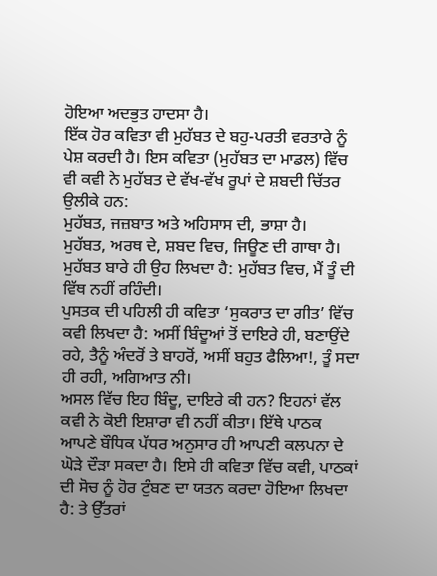ਹੋਇਆ ਅਦਭੁਤ ਹਾਦਸਾ ਹੈ।
ਇੱਕ ਹੋਰ ਕਵਿਤਾ ਵੀ ਮੁਹੱਬਤ ਦੇ ਬਹੁ-ਪਰਤੀ ਵਰਤਾਰੇ ਨੂੰ ਪੇਸ਼ ਕਰਦੀ ਹੈ। ਇਸ ਕਵਿਤਾ (ਮੁਹੱਬਤ ਦਾ ਮਾਡਲ) ਵਿੱਚ ਵੀ ਕਵੀ ਨੇ ਮੁਹੱਬਤ ਦੇ ਵੱਖ-ਵੱਖ ਰੂਪਾਂ ਦੇ ਸ਼ਬਦੀ ਚਿੱਤਰ ਉਲੀਕੇ ਹਨ:
ਮੁਹੱਬਤ, ਜਜ਼ਬਾਤ ਅਤੇ ਅਹਿਸਾਸ ਦੀ, ਭਾਸ਼ਾ ਹੈ।
ਮੁਹੱਬਤ, ਅਰਥ ਦੇ, ਸ਼ਬਦ ਵਿਚ, ਜਿਊਣ ਦੀ ਗਾਥਾ ਹੈ।
ਮੁਹੱਬਤ ਬਾਰੇ ਹੀ ਉਹ ਲਿਖਦਾ ਹੈ: ਮੁਹੱਬਤ ਵਿਚ, ਮੈਂ ਤੂੰ ਦੀ ਵਿੱਥ ਨਹੀਂ ਰਹਿੰਦੀ।
ਪੁਸਤਕ ਦੀ ਪਹਿਲੀ ਹੀ ਕਵਿਤਾ ‘ਸੁਕਰਾਤ ਦਾ ਗੀਤ’ ਵਿੱਚ ਕਵੀ ਲਿਖਦਾ ਹੈ: ਅਸੀਂ ਬਿੰਦੂਆਂ ਤੋਂ ਦਾਇਰੇ ਹੀ, ਬਣਾਉਂਦੇ ਰਹੇ, ਤੈਨੂੰ ਅੰਦਰੋਂ ਤੇ ਬਾਹਰੋਂ, ਅਸੀਂ ਬਹੁਤ ਫੈਲਿਆ!, ਤੂੰ ਸਦਾ ਹੀ ਰਹੀ, ਅਗਿਆਤ ਨੀ।
ਅਸਲ ਵਿੱਚ ਇਹ ਬਿੰਦੂ, ਦਾਇਰੇ ਕੀ ਹਨ? ਇਹਨਾਂ ਵੱਲ ਕਵੀ ਨੇ ਕੋਈ ਇਸ਼ਾਰਾ ਵੀ ਨਹੀਂ ਕੀਤਾ। ਇੱਥੇ ਪਾਠਕ ਆਪਣੇ ਬੌਧਿਕ ਪੱਧਰ ਅਨੁਸਾਰ ਹੀ ਆਪਣੀ ਕਲਪਨਾ ਦੇ ਘੋੜੇ ਦੌੜਾ ਸਕਦਾ ਹੈ। ਇਸੇ ਹੀ ਕਵਿਤਾ ਵਿੱਚ ਕਵੀ, ਪਾਠਕਾਂ ਦੀ ਸੋਚ ਨੂੰ ਹੋਰ ਟੁੰਬਣ ਦਾ ਯਤਨ ਕਰਦਾ ਹੋਇਆ ਲਿਖਦਾ ਹੈ: ਤੇ ਉੱਤਰਾਂ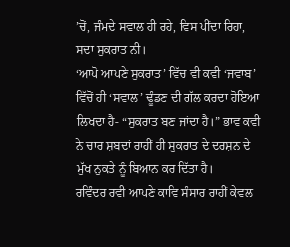’ਚੋਂ, ਜੰਮਦੇ ਸਵਾਲ ਹੀ ਰਹੇ, ਵਿਸ ਪੀਂਦਾ ਰਿਹਾ, ਸਦਾ ਸੁਕਰਾਤ ਨੀ।
‘ਆਪੋ ਆਪਣੇ ਸੁਕਰਾਤ’ ਵਿੱਚ ਵੀ ਕਵੀ ‘ਜਵਾਬ’ ਵਿੱਚੋਂ ਹੀ ‘ਸਵਾਲ’ ਢੂੰਡਣ ਦੀ ਗੱਲ ਕਰਦਾ ਹੋਇਆ ਲਿਖਦਾ ਹੈ- “ਸੁਕਰਾਤ ਬਣ ਜਾਂਦਾ ਹੈ।” ਭਾਵ ਕਵੀ ਨੇ ਚਾਰ ਸ਼ਬਦਾਂ ਰਾਹੀਂ ਹੀ ਸੁਕਰਾਤ ਦੇ ਦਰਸ਼ਨ ਦੇ ਮੁੱਖ ਨੁਕਤੇ ਨੂੰ ਬਿਆਨ ਕਰ ਦਿੱਤਾ ਹੈ।
ਰਵਿੰਦਰ ਰਵੀ ਆਪਣੇ ਕਾਵਿ ਸੰਸਾਰ ਰਾਹੀਂ ਕੇਵਲ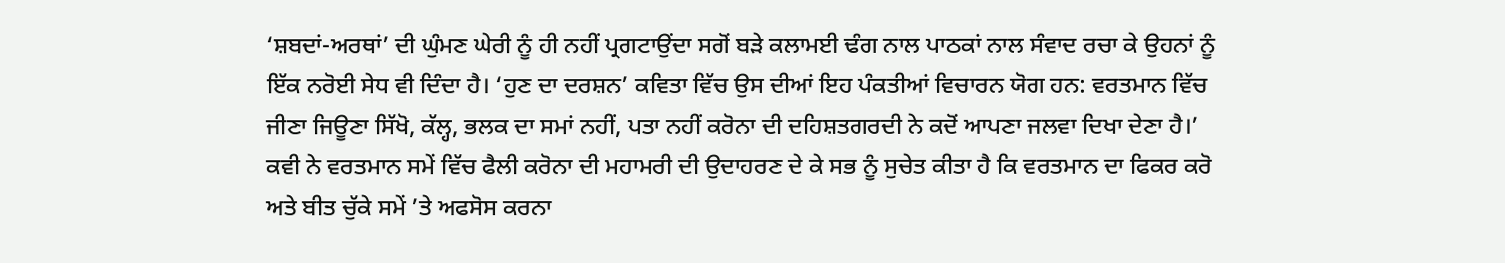‘ਸ਼ਬਦਾਂ-ਅਰਥਾਂ’ ਦੀ ਘੁੰਮਣ ਘੇਰੀ ਨੂੰ ਹੀ ਨਹੀਂ ਪ੍ਰਗਟਾਉਂਦਾ ਸਗੋਂ ਬੜੇ ਕਲਾਮਈ ਢੰਗ ਨਾਲ ਪਾਠਕਾਂ ਨਾਲ ਸੰਵਾਦ ਰਚਾ ਕੇ ਉਹਨਾਂ ਨੂੰ ਇੱਕ ਨਰੋਈ ਸੇਧ ਵੀ ਦਿੰਦਾ ਹੈ। ‘ਹੁਣ ਦਾ ਦਰਸ਼ਨ’ ਕਵਿਤਾ ਵਿੱਚ ਉਸ ਦੀਆਂ ਇਹ ਪੰਕਤੀਆਂ ਵਿਚਾਰਨ ਯੋਗ ਹਨ: ਵਰਤਮਾਨ ਵਿੱਚ ਜੀਣਾ ਜਿਊਣਾ ਸਿੱਖੋ, ਕੱਲ੍ਹ, ਭਲਕ ਦਾ ਸਮਾਂ ਨਹੀਂ, ਪਤਾ ਨਹੀਂ ਕਰੋਨਾ ਦੀ ਦਹਿਸ਼ਤਗਰਦੀ ਨੇ ਕਦੋਂ ਆਪਣਾ ਜਲਵਾ ਦਿਖਾ ਦੇਣਾ ਹੈ।’
ਕਵੀ ਨੇ ਵਰਤਮਾਨ ਸਮੇਂ ਵਿੱਚ ਫੈਲੀ ਕਰੋਨਾ ਦੀ ਮਹਾਮਰੀ ਦੀ ਉਦਾਹਰਣ ਦੇ ਕੇ ਸਭ ਨੂੰ ਸੁਚੇਤ ਕੀਤਾ ਹੈ ਕਿ ਵਰਤਮਾਨ ਦਾ ਫਿਕਰ ਕਰੋ ਅਤੇ ਬੀਤ ਚੁੱਕੇ ਸਮੇਂ ’ਤੇ ਅਫਸੋਸ ਕਰਨਾ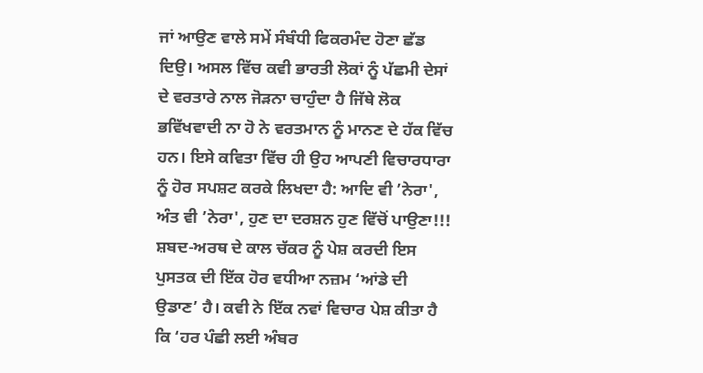ਜਾਂ ਆਉਣ ਵਾਲੇ ਸਮੇਂ ਸੰਬੰਧੀ ਫਿਕਰਮੰਦ ਹੋਣਾ ਛੱਡ ਦਿਉ। ਅਸਲ ਵਿੱਚ ਕਵੀ ਭਾਰਤੀ ਲੋਕਾਂ ਨੂੰ ਪੱਛਮੀ ਦੇਸਾਂ ਦੇ ਵਰਤਾਰੇ ਨਾਲ ਜੋੜਨਾ ਚਾਹੁੰਦਾ ਹੈ ਜਿੱਥੇ ਲੋਕ ਭਵਿੱਖਵਾਦੀ ਨਾ ਹੋ ਨੇ ਵਰਤਮਾਨ ਨੂੰ ਮਾਨਣ ਦੇ ਹੱਕ ਵਿੱਚ ਹਨ। ਇਸੇ ਕਵਿਤਾ ਵਿੱਚ ਹੀ ਉਹ ਆਪਣੀ ਵਿਚਾਰਧਾਰਾ ਨੂੰ ਹੋਰ ਸਪਸ਼ਟ ਕਰਕੇ ਲਿਖਦਾ ਹੈ: ਆਦਿ ਵੀ ’ਨੇਰਾ', ਅੰਤ ਵੀ ’ਨੇਰਾ', ਹੁਣ ਦਾ ਦਰਸ਼ਨ ਹੁਣ ਵਿੱਚੋਂ ਪਾਉਣਾ!!!
ਸ਼ਬਦ-ਅਰਥ ਦੇ ਕਾਲ ਚੱਕਰ ਨੂੰ ਪੇਸ਼ ਕਰਦੀ ਇਸ ਪੁਸਤਕ ਦੀ ਇੱਕ ਹੋਰ ਵਧੀਆ ਨਜ਼ਮ ‘ਆਂਡੇ ਦੀ ਉਡਾਣ’ ਹੈ। ਕਵੀ ਨੇ ਇੱਕ ਨਵਾਂ ਵਿਚਾਰ ਪੇਸ਼ ਕੀਤਾ ਹੈ ਕਿ ‘ਹਰ ਪੰਛੀ ਲਈ ਅੰਬਰ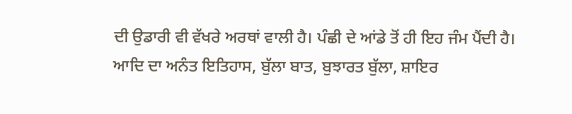ਦੀ ਉਡਾਰੀ ਵੀ ਵੱਖਰੇ ਅਰਥਾਂ ਵਾਲੀ ਹੈ। ਪੰਛੀ ਦੇ ਆਂਡੇ ਤੋਂ ਹੀ ਇਹ ਜੰਮ ਪੈਂਦੀ ਹੈ।
ਆਦਿ ਦਾ ਅਨੰਤ ਇਤਿਹਾਸ, ਬੁੱਲਾ ਬਾਤ, ਬੁਝਾਰਤ ਬੁੱਲਾ, ਸ਼ਾਇਰ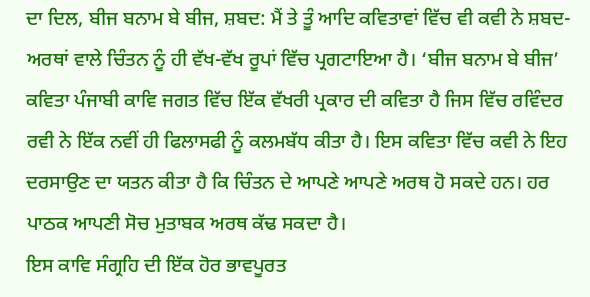ਦਾ ਦਿਲ, ਬੀਜ ਬਨਾਮ ਬੇ ਬੀਜ, ਸ਼ਬਦ: ਮੈਂ ਤੇ ਤੂੰ ਆਦਿ ਕਵਿਤਾਵਾਂ ਵਿੱਚ ਵੀ ਕਵੀ ਨੇ ਸ਼ਬਦ-ਅਰਥਾਂ ਵਾਲੇ ਚਿੰਤਨ ਨੂੰ ਹੀ ਵੱਖ-ਵੱਖ ਰੂਪਾਂ ਵਿੱਚ ਪ੍ਰਗਟਾਇਆ ਹੈ। ‘ਬੀਜ ਬਨਾਮ ਬੇ ਬੀਜ’ ਕਵਿਤਾ ਪੰਜਾਬੀ ਕਾਵਿ ਜਗਤ ਵਿੱਚ ਇੱਕ ਵੱਖਰੀ ਪ੍ਰਕਾਰ ਦੀ ਕਵਿਤਾ ਹੈ ਜਿਸ ਵਿੱਚ ਰਵਿੰਦਰ ਰਵੀ ਨੇ ਇੱਕ ਨਵੀਂ ਹੀ ਫਿਲਾਸਫੀ ਨੂੰ ਕਲਮਬੱਧ ਕੀਤਾ ਹੈ। ਇਸ ਕਵਿਤਾ ਵਿੱਚ ਕਵੀ ਨੇ ਇਹ ਦਰਸਾਉਣ ਦਾ ਯਤਨ ਕੀਤਾ ਹੈ ਕਿ ਚਿੰਤਨ ਦੇ ਆਪਣੇ ਆਪਣੇ ਅਰਥ ਹੋ ਸਕਦੇ ਹਨ। ਹਰ ਪਾਠਕ ਆਪਣੀ ਸੋਚ ਮੁਤਾਬਕ ਅਰਥ ਕੱਢ ਸਕਦਾ ਹੈ।
ਇਸ ਕਾਵਿ ਸੰਗ੍ਰਹਿ ਦੀ ਇੱਕ ਹੋਰ ਭਾਵਪੂਰਤ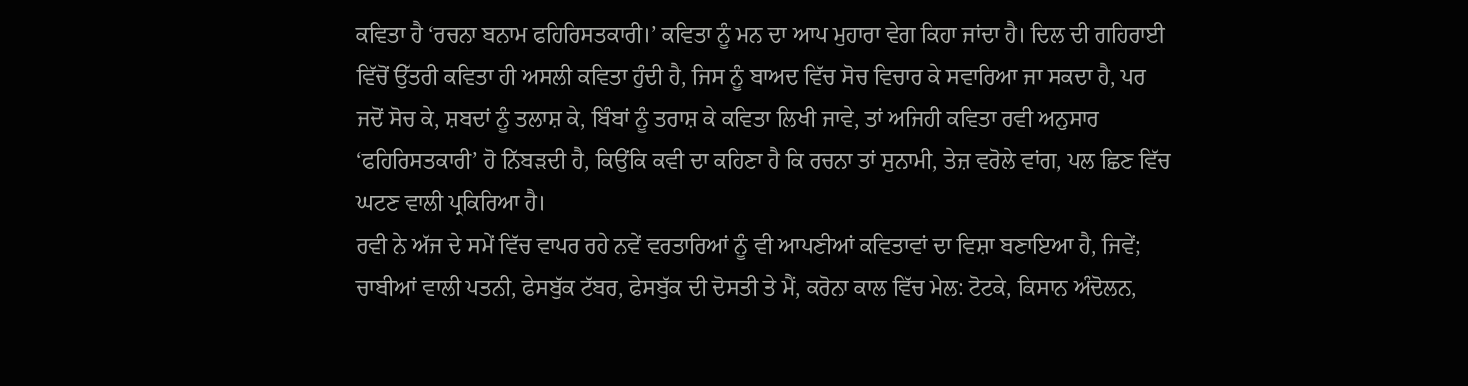ਕਵਿਤਾ ਹੈ ‘ਰਚਨਾ ਬਨਾਮ ਫਹਿਰਿਸਤਕਾਰੀ।’ ਕਵਿਤਾ ਨੂੰ ਮਨ ਦਾ ਆਪ ਮੁਹਾਰਾ ਵੇਗ ਕਿਹਾ ਜਾਂਦਾ ਹੈ। ਦਿਲ ਦੀ ਗਹਿਰਾਈ ਵਿੱਚੋਂ ਉੱਤਰੀ ਕਵਿਤਾ ਹੀ ਅਸਲੀ ਕਵਿਤਾ ਹੁੰਦੀ ਹੈ, ਜਿਸ ਨੂੰ ਬਾਅਦ ਵਿੱਚ ਸੋਚ ਵਿਚਾਰ ਕੇ ਸਵਾਰਿਆ ਜਾ ਸਕਦਾ ਹੈ, ਪਰ ਜਦੋਂ ਸੋਚ ਕੇ, ਸ਼ਬਦਾਂ ਨੂੰ ਤਲਾਸ਼ ਕੇ, ਬਿੰਬਾਂ ਨੂੰ ਤਰਾਸ਼ ਕੇ ਕਵਿਤਾ ਲਿਖੀ ਜਾਵੇ, ਤਾਂ ਅਜਿਹੀ ਕਵਿਤਾ ਰਵੀ ਅਨੁਸਾਰ ‘ਫਹਿਰਿਸਤਕਾਰੀ’ ਹੋ ਨਿੱਬੜਦੀ ਹੈ, ਕਿਉਂਕਿ ਕਵੀ ਦਾ ਕਹਿਣਾ ਹੈ ਕਿ ਰਚਨਾ ਤਾਂ ਸੁਨਾਮੀ, ਤੇਜ਼ ਵਰੋਲੇ ਵਾਂਗ, ਪਲ ਛਿਣ ਵਿੱਚ ਘਟਣ ਵਾਲੀ ਪ੍ਰਕਿਰਿਆ ਹੈ।
ਰਵੀ ਨੇ ਅੱਜ ਦੇ ਸਮੇਂ ਵਿੱਚ ਵਾਪਰ ਰਹੇ ਨਵੇਂ ਵਰਤਾਰਿਆਂ ਨੂੰ ਵੀ ਆਪਣੀਆਂ ਕਵਿਤਾਵਾਂ ਦਾ ਵਿਸ਼ਾ ਬਣਾਇਆ ਹੈ, ਜਿਵੇਂ; ਚਾਬੀਆਂ ਵਾਲੀ ਪਤਨੀ, ਫੇਸਬੁੱਕ ਟੱਬਰ, ਫੇਸਬੁੱਕ ਦੀ ਦੋਸਤੀ ਤੇ ਮੈਂ, ਕਰੋਨਾ ਕਾਲ ਵਿੱਚ ਮੇਲ: ਟੋਟਕੇ, ਕਿਸਾਨ ਅੰਦੋਲਨ,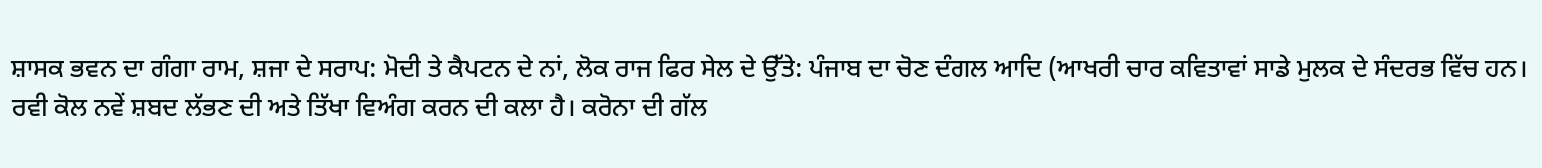ਸ਼ਾਸਕ ਭਵਨ ਦਾ ਗੰਗਾ ਰਾਮ, ਸ਼ਜਾ ਦੇ ਸਰਾਪ: ਮੋਦੀ ਤੇ ਕੈਪਟਨ ਦੇ ਨਾਂ, ਲੋਕ ਰਾਜ ਫਿਰ ਸੇਲ ਦੇ ਉੱਤੇ: ਪੰਜਾਬ ਦਾ ਚੋਣ ਦੰਗਲ ਆਦਿ (ਆਖਰੀ ਚਾਰ ਕਵਿਤਾਵਾਂ ਸਾਡੇ ਮੁਲਕ ਦੇ ਸੰਦਰਭ ਵਿੱਚ ਹਨ।
ਰਵੀ ਕੋਲ ਨਵੇਂ ਸ਼ਬਦ ਲੱਭਣ ਦੀ ਅਤੇ ਤਿੱਖਾ ਵਿਅੰਗ ਕਰਨ ਦੀ ਕਲਾ ਹੈ। ਕਰੋਨਾ ਦੀ ਗੱਲ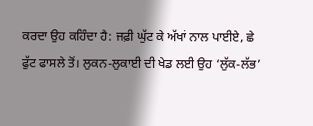ਕਰਦਾ ਉਹ ਕਹਿੰਦਾ ਹੈ: ਜਫ਼ੀ ਘੁੱਟ ਕੇ ਅੱਖਾਂ ਨਾਲ ਪਾਈਏ, ਛੇ ਫੁੱਟ ਫਾਸਲੇ ਤੋਂ। ਲੁਕਨ-ਲੁਕਾਈ ਦੀ ਖੇਡ ਲਈ ਉਹ ‘ਲੁੱਕ-ਲੱਭ’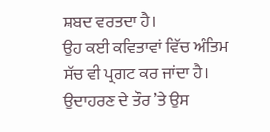ਸ਼ਬਦ ਵਰਤਦਾ ਹੈ।
ਉਹ ਕਈ ਕਵਿਤਾਵਾਂ ਵਿੱਚ ਅੰਤਿਮ ਸੱਚ ਵੀ ਪ੍ਰਗਟ ਕਰ ਜਾਂਦਾ ਹੈ। ਉਦਾਹਰਣ ਦੇ ਤੌਰ ’ਤੇ ਉਸ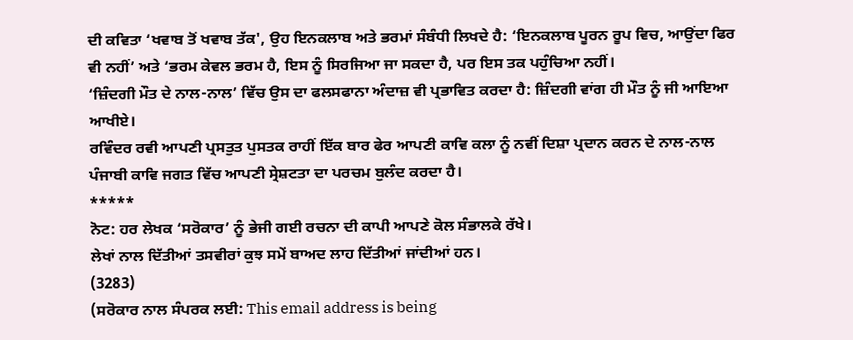ਦੀ ਕਵਿਤਾ ‘ਖਵਾਬ ਤੋਂ ਖਵਾਬ ਤੱਕ', ਉਹ ਇਨਕਲਾਬ ਅਤੇ ਭਰਮਾਂ ਸੰਬੰਧੀ ਲਿਖਦੇ ਹੈ: ‘ਇਨਕਲਾਬ ਪੂਰਨ ਰੂਪ ਵਿਚ, ਆਉਂਦਾ ਫਿਰ ਵੀ ਨਹੀਂ’ ਅਤੇ ‘ਭਰਮ ਕੇਵਲ ਭਰਮ ਹੈ, ਇਸ ਨੂੰ ਸਿਰਜਿਆ ਜਾ ਸਕਦਾ ਹੈ, ਪਰ ਇਸ ਤਕ ਪਹੁੰਚਿਆ ਨਹੀਂ।
‘ਜ਼ਿੰਦਗੀ ਮੌਤ ਦੇ ਨਾਲ-ਨਾਲ’ ਵਿੱਚ ਉਸ ਦਾ ਫਲਸਫਾਨਾ ਅੰਦਾਜ਼ ਵੀ ਪ੍ਰਭਾਵਿਤ ਕਰਦਾ ਹੈ: ਜ਼ਿੰਦਗੀ ਵਾਂਗ ਹੀ ਮੌਤ ਨੂੰ ਜੀ ਆਇਆ ਆਖੀਏ।
ਰਵਿੰਦਰ ਰਵੀ ਆਪਣੀ ਪ੍ਰਸਤੁਤ ਪੁਸਤਕ ਰਾਹੀਂ ਇੱਕ ਬਾਰ ਫੇਰ ਆਪਣੀ ਕਾਵਿ ਕਲਾ ਨੂੰ ਨਵੀਂ ਦਿਸ਼ਾ ਪ੍ਰਦਾਨ ਕਰਨ ਦੇ ਨਾਲ-ਨਾਲ ਪੰਜਾਬੀ ਕਾਵਿ ਜਗਤ ਵਿੱਚ ਆਪਣੀ ਸ੍ਰੇਸ਼ਟਤਾ ਦਾ ਪਰਚਮ ਬੁਲੰਦ ਕਰਦਾ ਹੈ।
*****
ਨੋਟ: ਹਰ ਲੇਖਕ ‘ਸਰੋਕਾਰ’ ਨੂੰ ਭੇਜੀ ਗਈ ਰਚਨਾ ਦੀ ਕਾਪੀ ਆਪਣੇ ਕੋਲ ਸੰਭਾਲਕੇ ਰੱਖੇ।
ਲੇਖਾਂ ਨਾਲ ਦਿੱਤੀਆਂ ਤਸਵੀਰਾਂ ਕੁਝ ਸਮੇਂ ਬਾਅਦ ਲਾਹ ਦਿੱਤੀਆਂ ਜਾਂਦੀਆਂ ਹਨ।
(3283)
(ਸਰੋਕਾਰ ਨਾਲ ਸੰਪਰਕ ਲਈ: This email address is being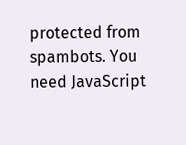protected from spambots. You need JavaScript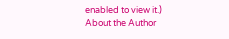enabled to view it.)
About the Author